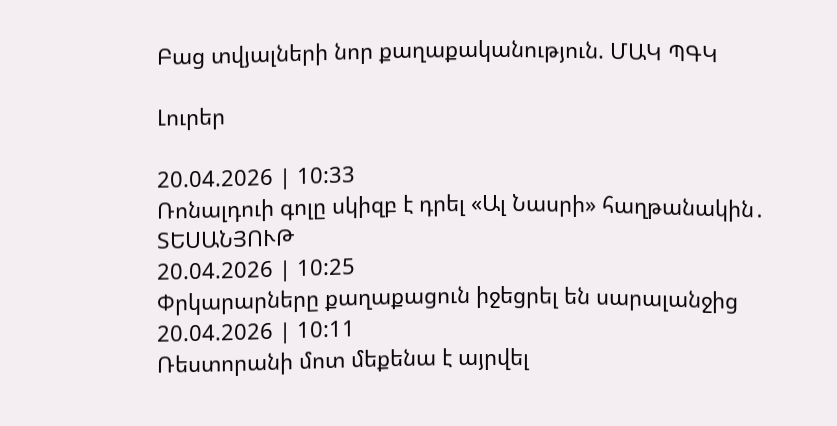Բաց տվյալների նոր քաղաքականություն. ՄԱԿ ՊԳԿ

Լուրեր

20.04.2026 | 10:33
Ռոնալդուի գոլը սկիզբ է դրել «Ալ Նասրի» հաղթանակին․ ՏԵՍԱՆՅՈՒԹ
20.04.2026 | 10:25
Փրկարարները քաղաքացուն իջեցրել են սարալանջից
20.04.2026 | 10:11
Ռեստորանի մոտ մեքենա է այրվել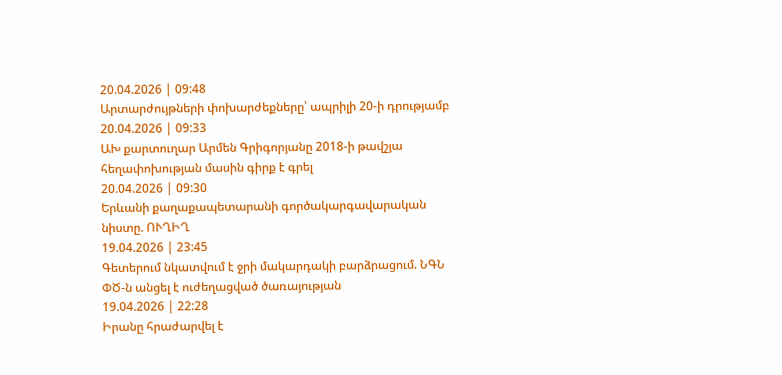20.04.2026 | 09:48
Արտարժույթների փոխարժեքները՝ ապրիլի 20-ի դրությամբ
20.04.2026 | 09:33
ԱԽ քարտուղար Արմեն Գրիգորյանը 2018-ի թավշյա հեղափոխության մասին գիրք է գրել
20.04.2026 | 09:30
Երևանի քաղաքապետարանի գործակարգավարական նիստը. ՈՒՂԻՂ
19.04.2026 | 23:45
Գետերում նկատվում է ջրի մակարդակի բարձրացում. ՆԳՆ ՓԾ-ն անցել է ուժեղացված ծառայության
19.04.2026 | 22:28
Իրանը հրաժարվել է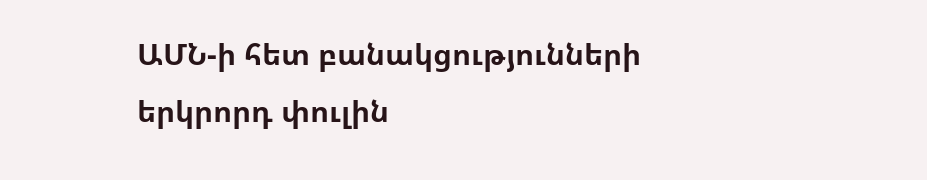ԱՄՆ-ի հետ բանակցությունների երկրորդ փուլին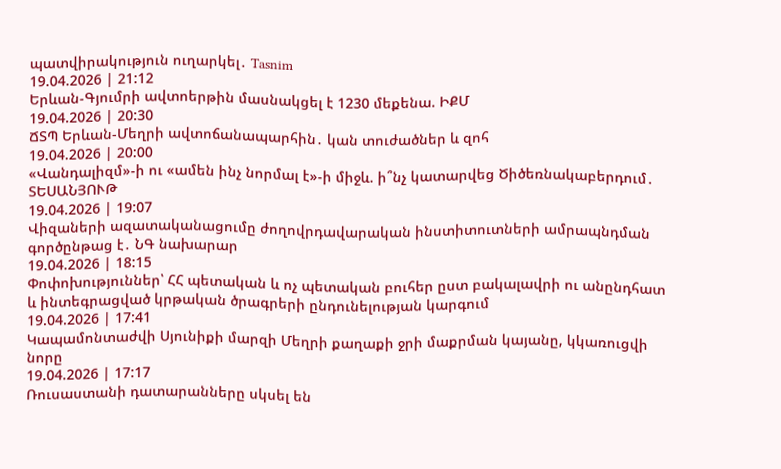պատվիրակություն ուղարկել․ Tasnim
19.04.2026 | 21:12
Երևան-Գյումրի ավտոերթին մասնակցել է 1230 մեքենա. ԻՔՄ
19.04.2026 | 20:30
ՃՏՊ Երևան-Մեղրի ավտոճանապարհին․ կան տուժածներ և զոհ
19.04.2026 | 20:00
«Վանդալիզմ»-ի ու «ամեն ինչ նորմալ է»-ի միջև. ի՞նչ կատարվեց Ծիծեռնակաբերդում․ ՏԵՍԱՆՅՈՒԹ
19.04.2026 | 19:07
Վիզաների ազատականացումը ժողովրդավարական ինստիտուտների ամրապնդման գործընթաց է․ ՆԳ նախարար
19.04.2026 | 18:15
Փոփոխություններ՝ ՀՀ պետական և ոչ պետական բուհեր ըստ բակալավրի ու անընդհատ և ինտեգրացված կրթական ծրագրերի ընդունելության կարգում
19.04.2026 | 17:41
Կապամոնտաժվի Սյունիքի մարզի Մեղրի քաղաքի ջրի մաքրման կայանը, կկառուցվի նորը
19.04.2026 | 17:17
Ռուսաստանի դատարանները սկսել են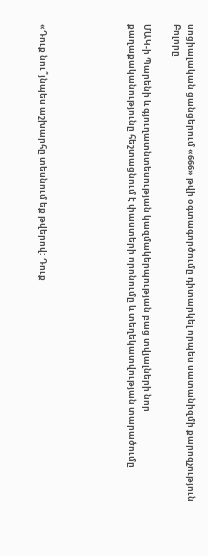սոցիալական ցանցերում «666» թվի օգտագործումը դիտարկել որպես սատանիզմի քարոզչություն
Բոլորը

ՄԱԿ-ի Պարենի և գյուղատնտեսության կազմակերպության բաց տվյալների նոր քաղաքականությունը հեշտացնում է փաստերի որոնումը և տեղեկատվության տարածումը





«Դուք նու՞յնպես աշխարհը տեսնում եք թվերով: Դուք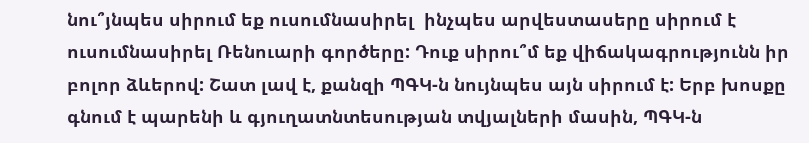նու՞յնպես սիրում եք ուսումնասիրել  ինչպես արվեստասերը սիրում է ուսումնասիրել Ռենուարի գործերը: Դուք սիրու՞մ եք վիճակագրությունն իր բոլոր ձևերով: Շատ լավ է, քանզի ՊԳԿ-ն նույնպես այն սիրում է: Երբ խոսքը գնում է պարենի և գյուղատնտեսության տվյալների մասին, ՊԳԿ-ն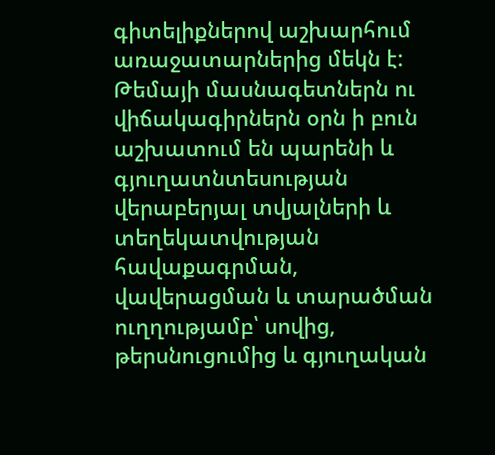գիտելիքներով աշխարհում առաջատարներից մեկն է: Թեմայի մասնագետներն ու վիճակագիրներն օրն ի բուն աշխատում են պարենի և գյուղատնտեսության վերաբերյալ տվյալների և տեղեկատվության հավաքագրման, վավերացման և տարածման ուղղությամբ՝ սովից, թերսնուցումից և գյուղական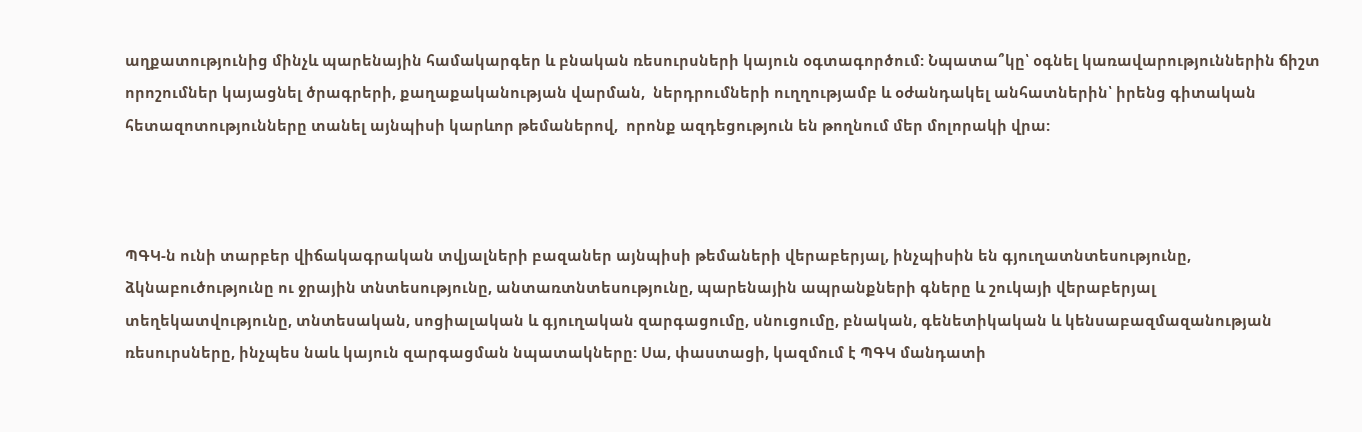աղքատությունից մինչև պարենային համակարգեր և բնական ռեսուրսների կայուն օգտագործում: Նպատա՞կը՝ օգնել կառավարություններին ճիշտ որոշումներ կայացնել ծրագրերի, քաղաքականության վարման,  ներդրումների ուղղությամբ և օժանդակել անհատներին՝ իրենց գիտական հետազոտությունները տանել այնպիսի կարևոր թեմաներով,  որոնք ազդեցություն են թողնում մեր մոլորակի վրա:



ՊԳԿ-ն ունի տարբեր վիճակագրական տվյալների բազաներ այնպիսի թեմաների վերաբերյալ, ինչպիսին են գյուղատնտեսությունը, ձկնաբուծությունը ու ջրային տնտեսությունը, անտառտնտեսությունը, պարենային ապրանքների գները և շուկայի վերաբերյալ տեղեկատվությունը, տնտեսական, սոցիալական և գյուղական զարգացումը, սնուցումը, բնական, գենետիկական և կենսաբազմազանության ռեսուրսները, ինչպես նաև կայուն զարգացման նպատակները: Սա, փաստացի, կազմում է ՊԳԿ մանդատի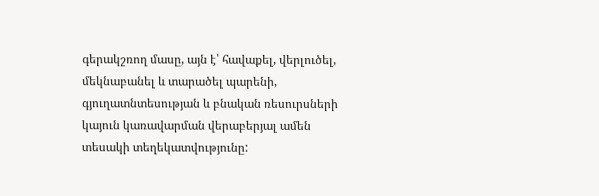գերակշռող մասը, այն է՝ հավաքել, վերլուծել, մեկնաբանել և տարածել պարենի, գյուղատնտեսության և բնական ռեսուրսների կայուն կառավարման վերաբերյալ ամեն տեսակի տեղեկատվությունը: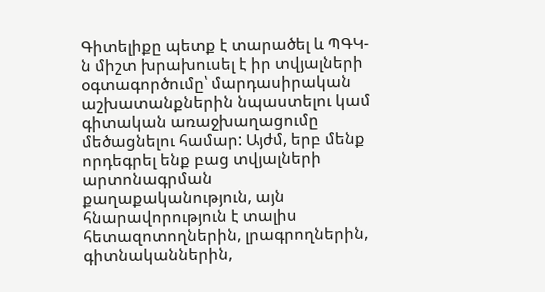Գիտելիքը պետք է տարածել և ՊԳԿ-ն միշտ խրախուսել է իր տվյալների օգտագործումը՝ մարդասիրական աշխատանքներին նպաստելու կամ գիտական առաջխաղացումը մեծացնելու համար: Այժմ, երբ մենք որդեգրել ենք բաց տվյալների արտոնագրման քաղաքականություն, այն հնարավորություն է տալիս հետազոտողներին, լրագրողներին, գիտնականներին,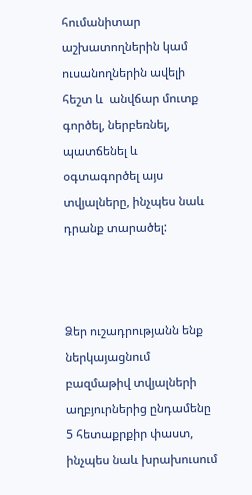հումանիտար աշխատողներին կամ ուսանողներին ավելի հեշտ և  անվճար մուտք գործել, ներբեռնել, պատճենել և օգտագործել այս տվյալները, ինչպես նաև դրանք տարածել:



Ձեր ուշադրությանն ենք ներկայացնում բազմաթիվ տվյալների աղբյուրներից ընդամենը 5 հետաքրքիր փաստ, ինչպես նաև խրախուսում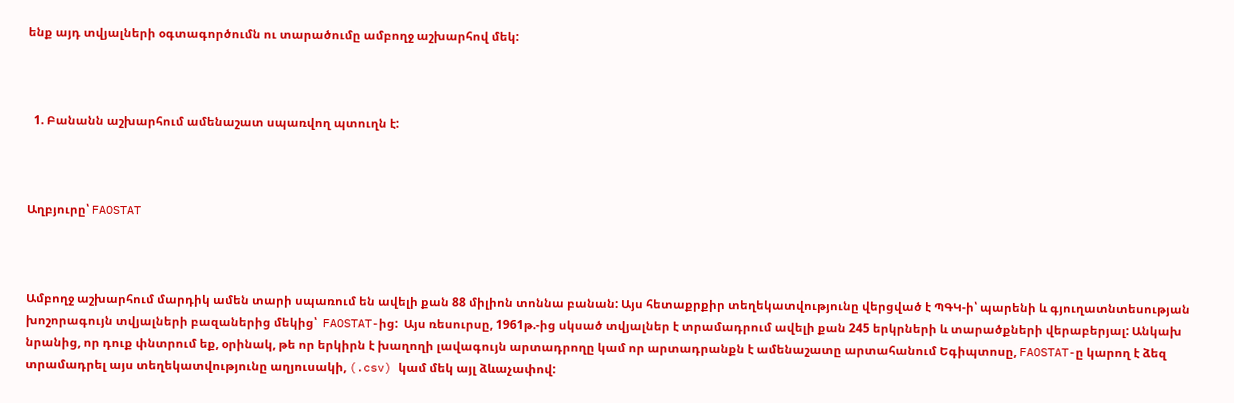ենք այդ տվյալների օգտագործումն ու տարածումը ամբողջ աշխարհով մեկ:



  1. Բանանն աշխարհում ամենաշատ սպառվող պտուղն է:



Աղբյուրը՝ FAOSTAT



Ամբողջ աշխարհում մարդիկ ամեն տարի սպառում են ավելի քան 88 միլիոն տոննա բանան: Այս հետաքրքիր տեղեկատվությունը վերցված է ՊԳԿ-ի՝ պարենի և գյուղատնտեսության խոշորագույն տվյալների բազաներից մեկից՝  FAOSTAT-ից:  Այս ռեսուրսը, 1961թ.-ից սկսած տվյալներ է տրամադրում ավելի քան 245 երկրների և տարածքների վերաբերյալ: Անկախ նրանից, որ դուք փնտրում եք, օրինակ, թե որ երկիրն է խաղողի լավագույն արտադրողը կամ որ արտադրանքն է ամենաշատը արտահանում Եգիպտոսը, FAOSTAT-ը կարող է ձեզ տրամադրել այս տեղեկատվությունը աղյուսակի, (.csv) կամ մեկ այլ ձևաչափով: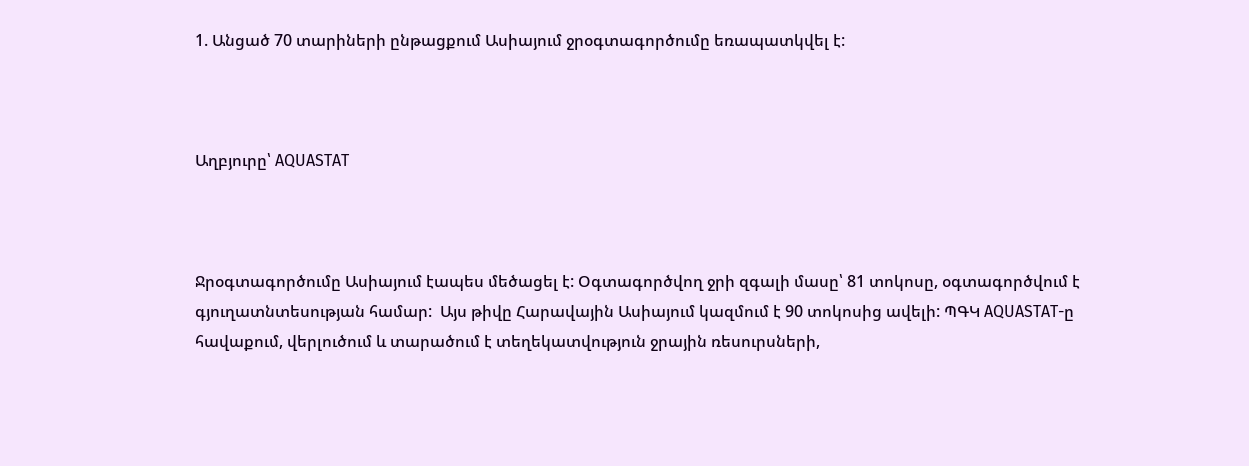1. Անցած 70 տարիների ընթացքում Ասիայում ջրօգտագործումը եռապատկվել է:



Աղբյուրը՝ AQUASTAT



Ջրօգտագործումը Ասիայում էապես մեծացել է: Օգտագործվող ջրի զգալի մասը՝ 81 տոկոսը, օգտագործվում է գյուղատնտեսության համար:  Այս թիվը Հարավային Ասիայում կազմում է 90 տոկոսից ավելի: ՊԳԿ AQUASTAT-ը հավաքում, վերլուծում և տարածում է տեղեկատվություն ջրային ռեսուրսների,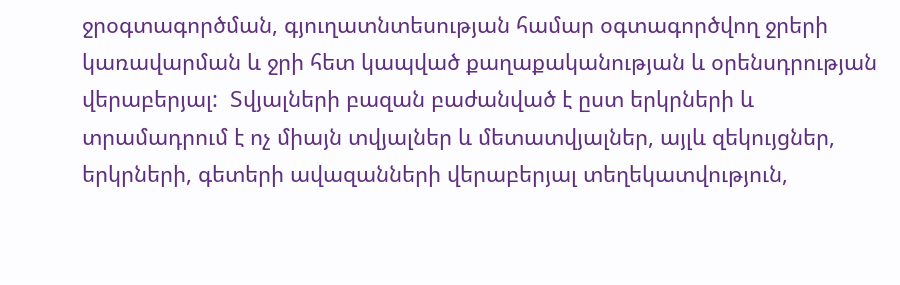ջրօգտագործման, գյուղատնտեսության համար օգտագործվող ջրերի կառավարման և ջրի հետ կապված քաղաքականության և օրենսդրության վերաբերյալ:  Տվյալների բազան բաժանված է ըստ երկրների և տրամադրում է ոչ միայն տվյալներ և մետատվյալներ, այլև զեկույցներ, երկրների, գետերի ավազանների վերաբերյալ տեղեկատվություն,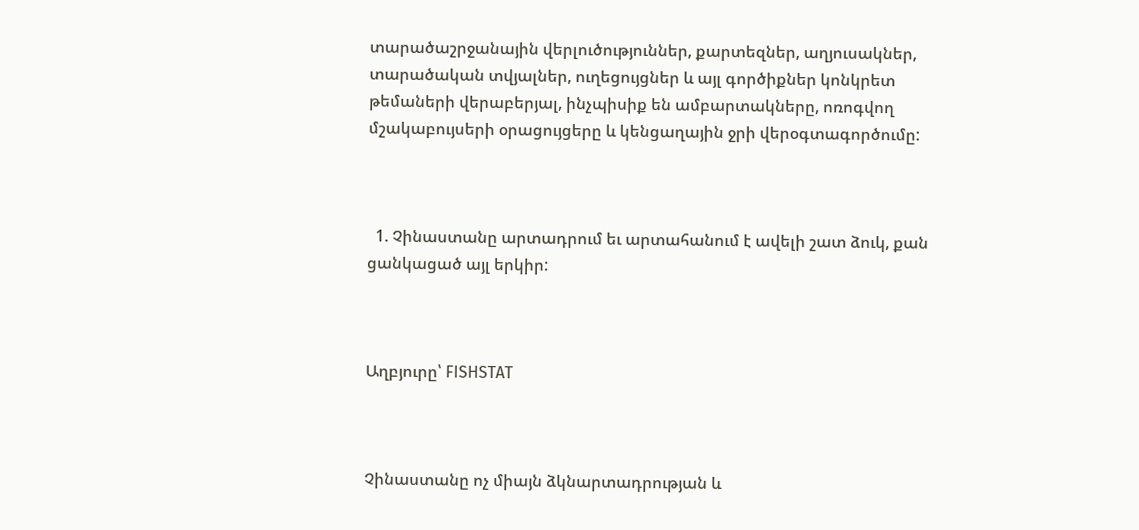տարածաշրջանային վերլուծություններ, քարտեզներ, աղյուսակներ, տարածական տվյալներ, ուղեցույցներ և այլ գործիքներ կոնկրետ թեմաների վերաբերյալ, ինչպիսիք են ամբարտակները, ոռոգվող մշակաբույսերի օրացույցերը և կենցաղային ջրի վերօգտագործումը:



  1. Չինաստանը արտադրում եւ արտահանում է ավելի շատ ձուկ, քան ցանկացած այլ երկիր:



Աղբյուրը՝ FISHSTAT



Չինաստանը ոչ միայն ձկնարտադրության և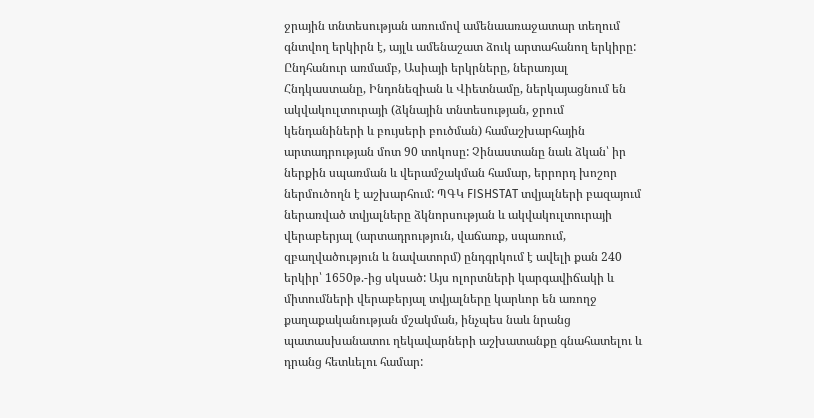ջրային տնտեսության առումով ամենաառաջատար տեղում գնտվող երկիրն է, այլև ամենաշատ ձուկ արտահանող երկիրը: Ընդհանուր առմամբ, Ասիայի երկրները, ներառյալ Հնդկաստանը, Ինդոնեզիան և Վիետնամը, ներկայացնում են ակվակուլտուրայի (ձկնային տնտեսության, ջրում կենդանիների և բույսերի բուծման) համաշխարհային արտադրության մոտ 90 տոկոսը: Չինաստանը նաև ձկան՝ իր ներքին սպառման և վերամշակման համար, երրորդ խոշոր ներմուծողն է աշխարհում: ՊԳԿ FISHSTAT տվյալների բազայում ներառված տվյալները ձկնորսության և ակվակուլտուրայի վերաբերյալ (արտադրություն, վաճառք, սպառում, զբաղվածություն և նավատորմ) ընդգրկում է ավելի քան 240 երկիր՝ 1650թ.-ից սկսած: Այս ոլորտների կարգավիճակի և միտումների վերաբերյալ տվյալները կարևոր են առողջ քաղաքականության մշակման, ինչպես նաև նրանց պատասխանատու ղեկավարների աշխատանքը գնահատելու և դրանց հետևելու համար: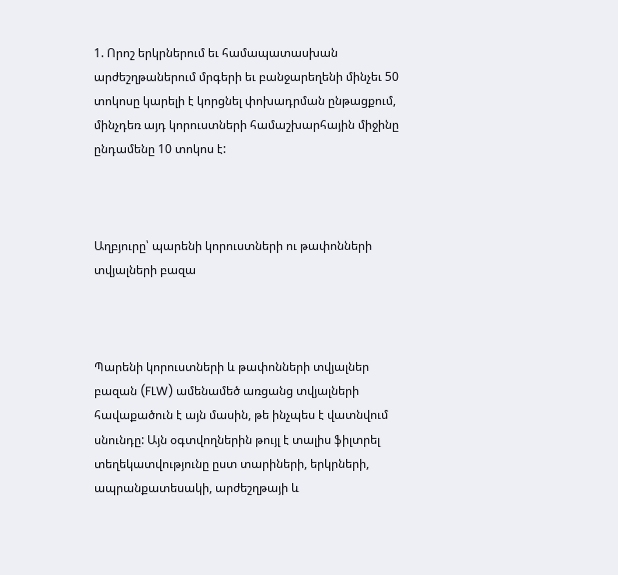1. Որոշ երկրներում եւ համապատասխան արժեշղթաներում մրգերի եւ բանջարեղենի մինչեւ 50 տոկոսը կարելի է կորցնել փոխադրման ընթացքում, մինչդեռ այդ կորուստների համաշխարհային միջինը ընդամենը 10 տոկոս է:



Աղբյուրը՝ պարենի կորուստների ու թափոնների տվյալների բազա



Պարենի կորուստների և թափոնների տվյալներ բազան (FLW) ամենամեծ առցանց տվյալների հավաքածուն է այն մասին, թե ինչպես է վատնվում սնունդը: Այն օգտվողներին թույլ է տալիս ֆիլտրել տեղեկատվությունը ըստ տարիների, երկրների, ապրանքատեսակի, արժեշղթայի և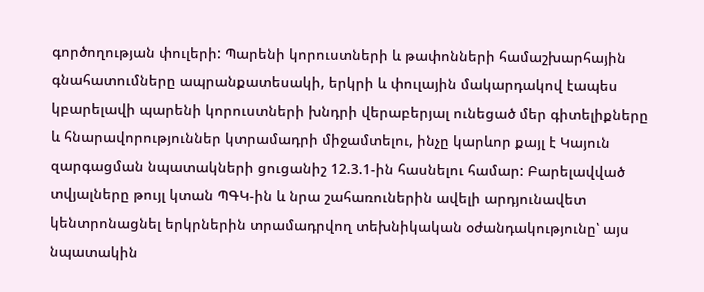գործողության փուլերի: Պարենի կորուստների և թափոնների համաշխարհային գնահատումները ապրանքատեսակի, երկրի և փուլային մակարդակով էապես կբարելավի պարենի կորուստների խնդրի վերաբերյալ ունեցած մեր գիտելիքները և հնարավորություններ կտրամադրի միջամտելու, ինչը կարևոր քայլ է Կայուն զարգացման նպատակների ցուցանիշ 12.3.1-ին հասնելու համար: Բարելավված տվյալները թույլ կտան ՊԳԿ-ին և նրա շահառուներին ավելի արդյունավետ կենտրոնացնել երկրներին տրամադրվող տեխնիկական օժանդակությունը՝ այս նպատակին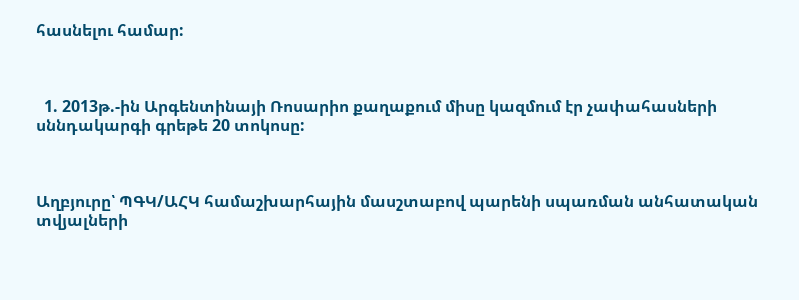հասնելու համար:



  1. 2013թ.-ին Արգենտինայի Ռոսարիո քաղաքում միսը կազմում էր չափահասների սննդակարգի գրեթե 20 տոկոսը:



Աղբյուրը՝ ՊԳԿ/ԱՀԿ համաշխարհային մասշտաբով պարենի սպառման անհատական տվյալների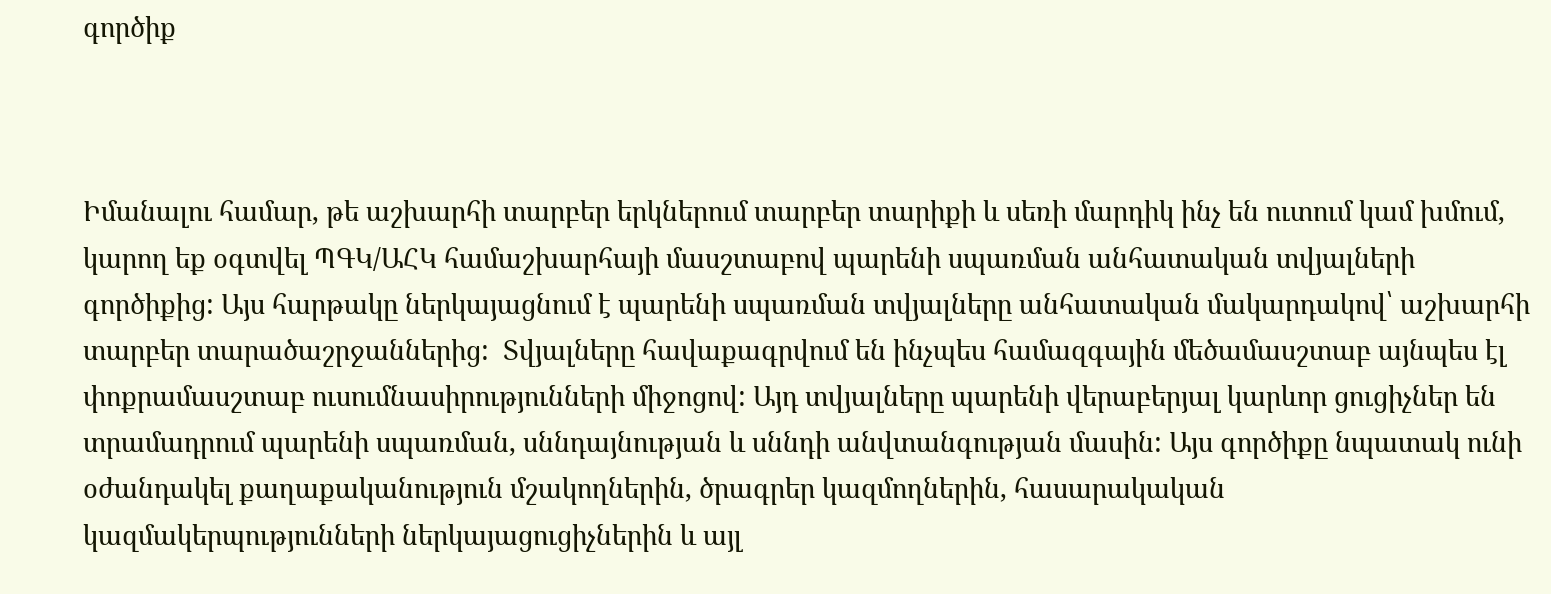գործիք



Իմանալու համար, թե աշխարհի տարբեր երկներում տարբեր տարիքի և սեռի մարդիկ ինչ են ուտում կամ խմում, կարող եք օգտվել ՊԳԿ/ԱՀԿ համաշխարհայի մասշտաբով պարենի սպառման անհատական տվյալների գործիքից: Այս հարթակը ներկայացնում է պարենի սպառման տվյալները անհատական մակարդակով՝ աշխարհի տարբեր տարածաշրջաններից:  Տվյալները հավաքագրվում են ինչպես համազգային մեծամասշտաբ այնպես էլ փոքրամասշտաբ ուսումնասիրությունների միջոցով: Այդ տվյալները պարենի վերաբերյալ կարևոր ցուցիչներ են տրամադրում պարենի սպառման, սննդայնության և սննդի անվտանգության մասին: Այս գործիքը նպատակ ունի օժանդակել քաղաքականություն մշակողներին, ծրագրեր կազմողներին, հասարակական կազմակերպությունների ներկայացուցիչներին և այլ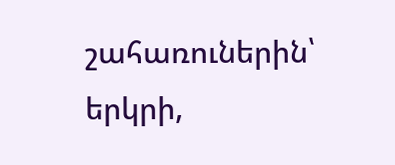շահառուներին՝ երկրի,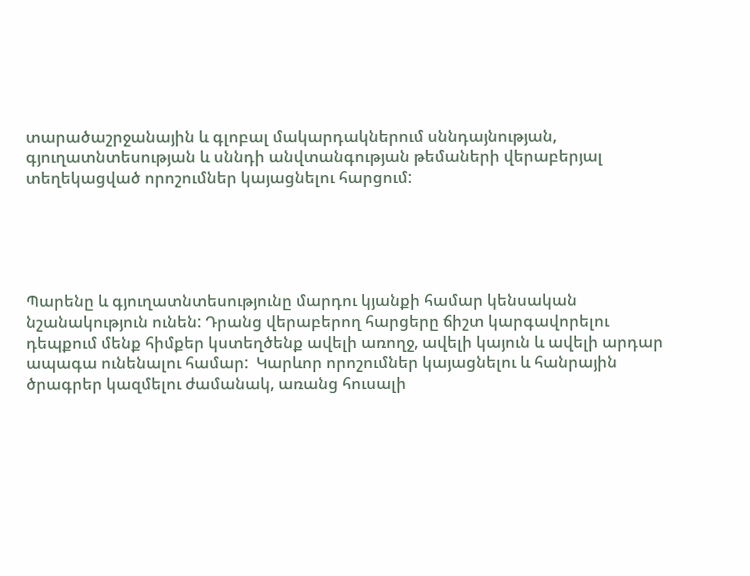տարածաշրջանային և գլոբալ մակարդակներում սննդայնության, գյուղատնտեսության և սննդի անվտանգության թեմաների վերաբերյալ տեղեկացված որոշումներ կայացնելու հարցում:





Պարենը և գյուղատնտեսությունը մարդու կյանքի համար կենսական նշանակություն ունեն: Դրանց վերաբերող հարցերը ճիշտ կարգավորելու դեպքում մենք հիմքեր կստեղծենք ավելի առողջ, ավելի կայուն և ավելի արդար ապագա ունենալու համար:  Կարևոր որոշումներ կայացնելու և հանրային ծրագրեր կազմելու ժամանակ, առանց հուսալի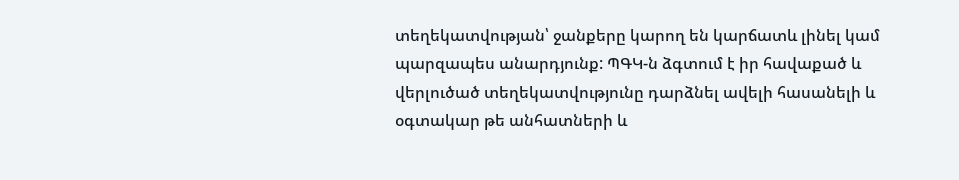տեղեկատվության՝ ջանքերը կարող են կարճատև լինել կամ պարզապես անարդյունք: ՊԳԿ-ն ձգտում է իր հավաքած և վերլուծած տեղեկատվությունը դարձնել ավելի հասանելի և օգտակար թե անհատների և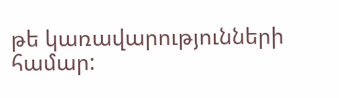թե կառավարությունների համար: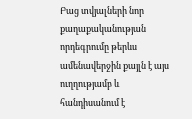Բաց տվյալների նոր քաղաքականության որդեգրումը թերևս ամենավերջին քայլն է այս ուղղությամբ և հանդիսանում է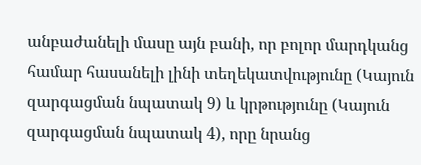անբաժանելի մասը այն բանի, որ բոլոր մարդկանց համար հասանելի լինի տեղեկատվությունը (Կայուն զարգացման նպատակ 9) և կրթությունը (Կայուն զարգացման նպատակ 4), որը նրանց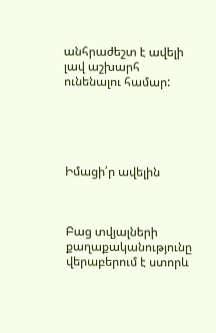անհրաժեշտ է ավելի լավ աշխարհ ունենալու համար:





Իմացի՛ր ավելին



Բաց տվյալների քաղաքականությունը վերաբերում է ստորև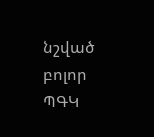նշված բոլոր ՊԳԿ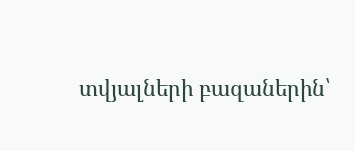տվյալների բազաներին՝